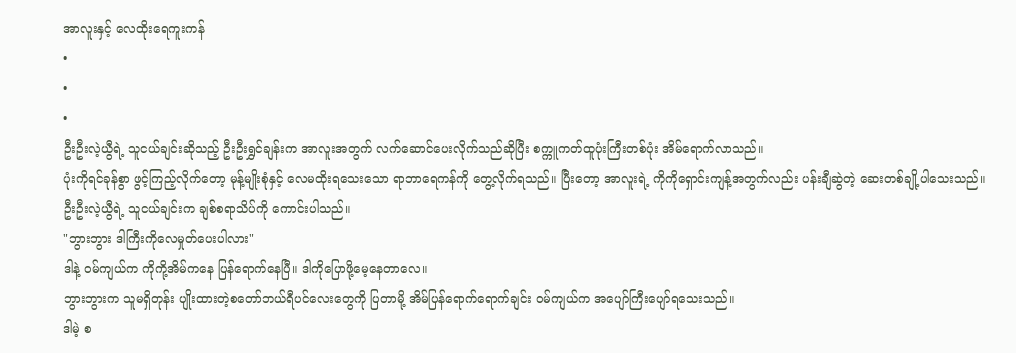အာလူးနှင့် လေထိုးရေကူးကန်
•
•
•
ဦးဦးလဲ့ယွီရဲ့ သူငယ်ချင်းဆိုသည့် ဦးဦးရွှင်ချန်းက အာလူးအတွက် လက်ဆောင်ပေးလိုက်သည်ဆိုပြီး စက္ကူကတ်ထူပုံးကြီးတစ်ပုံး အိမ်ရောက်လာသည်။
ပုံးကိုရင်ခုန်စွာ ဖွင့်ကြည့်လိုက်တော့ မုန့်မျိုးစုံနှင့် လေမထိုးရသေးသော ရာဘာရေကန်ကို တွေ့လိုက်ရသည်။ ပြီးတော့ အာလူးရဲ့ ကိုကိုရှောင်းကျန့်အတွက်လည်း ပန်းချီဆွဲတဲ့ ဆေးတစ်ချို့ပါသေးသည်။
ဦးဦးလဲ့ယွီရဲ့ သူငယ်ချင်းက ချစ်စရာသိပ်ကို ကောင်းပါသည်။
"ဘွားဘွား ဒါကြီးကိုလေမှုတ်ပေးပါလား"
ဒါနဲ့ ဝမ်ကျယ်က ကိုကို့အိမ်ကနေ ပြန်ရောက်နေပြီ။ ဒါကိုပြောဖို့မေ့နေတာလေ။
ဘွားဘွားက သူမရှိတုန်း ပျိုးထားတဲ့စတော်ဘယ်ရီပင်လေးတွေကို ပြတာမို့ အိမ်ပြန်ရောက်ရောက်ချင်း ဝမ်ကျယ်က အပျော်ကြီးပျော်ရသေးသည်။
ဒါမဲ့ စ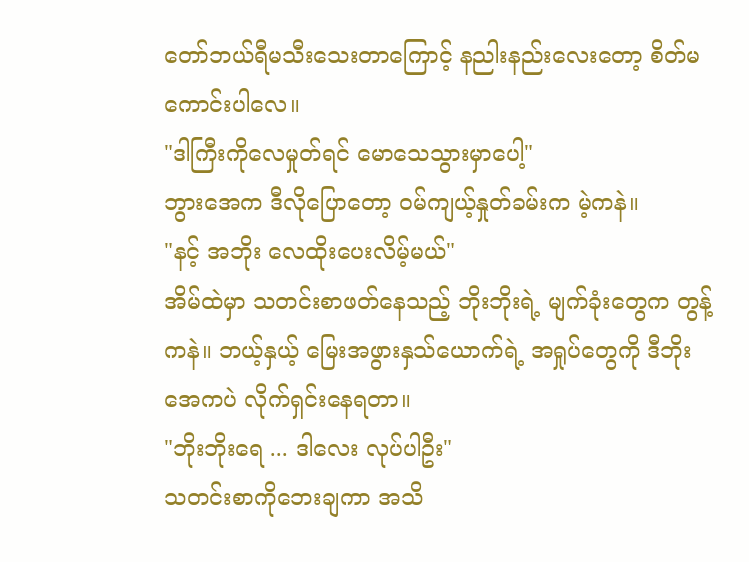တော်ဘယ်ရီမသီးသေးတာကြောင့် နညါးနည်းလေးတော့ စိတ်မကောင်းပါလေ။
"ဒါကြီးကိုလေမှုတ်ရင် မောသေသွားမှာပေါ့"
ဘွားအေက ဒီလိုပြောတော့ ဝမ်ကျယ့်နှုတ်ခမ်းက မဲ့ကနဲ။
"နင့် အဘိုး လေထိုးပေးလိမ့်မယ်"
အိမ်ထဲမှာ သတင်းစာဖတ်နေသည့် ဘိုးဘိုးရဲ့ မျက်ခုံးတွေက တွန့်ကနဲ။ ဘယ့်နှယ့် မြေးအဖွားနှသ်ယောက်ရဲ့ အရှုပ်တွေကို ဒီဘိုးအေကပဲ လိုက်ရှင်းနေရတာ။
"ဘိုးဘိုးရေ ... ဒါလေး လုပ်ပါဦး"
သတင်းစာကိုဘေးချကာ အသိ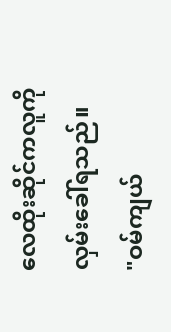လေထိုးဆိုင်ကလူကို လှမ်းခေါ်ရသည်။
"ဝမ်ကျယ်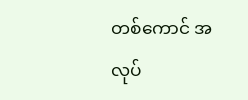တစ်ကောင် အလုပ်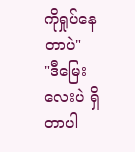ကိုရှုပ်နေတာပဲ"
"ဒီမြေးလေးပဲ ရှိတာပါ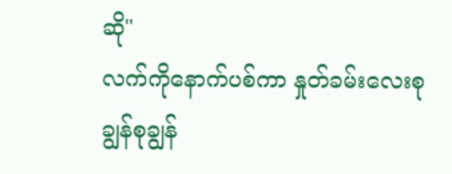ဆို"
လက်ကိုနောက်ပစ်ကာ နှုတ်ခမ်းလေးစုချွန်စုချွန်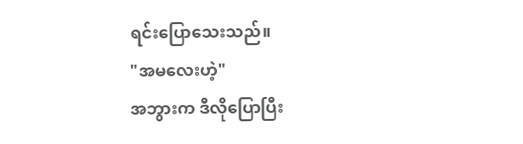ရင်းပြောသေးသည်။
"အမလေးဟဲ့"
အဘွားက ဒီလိုပြောပြီး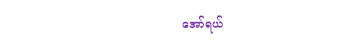အော်ရယ်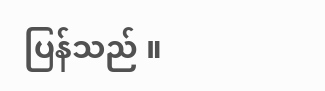ပြန်သည် ။